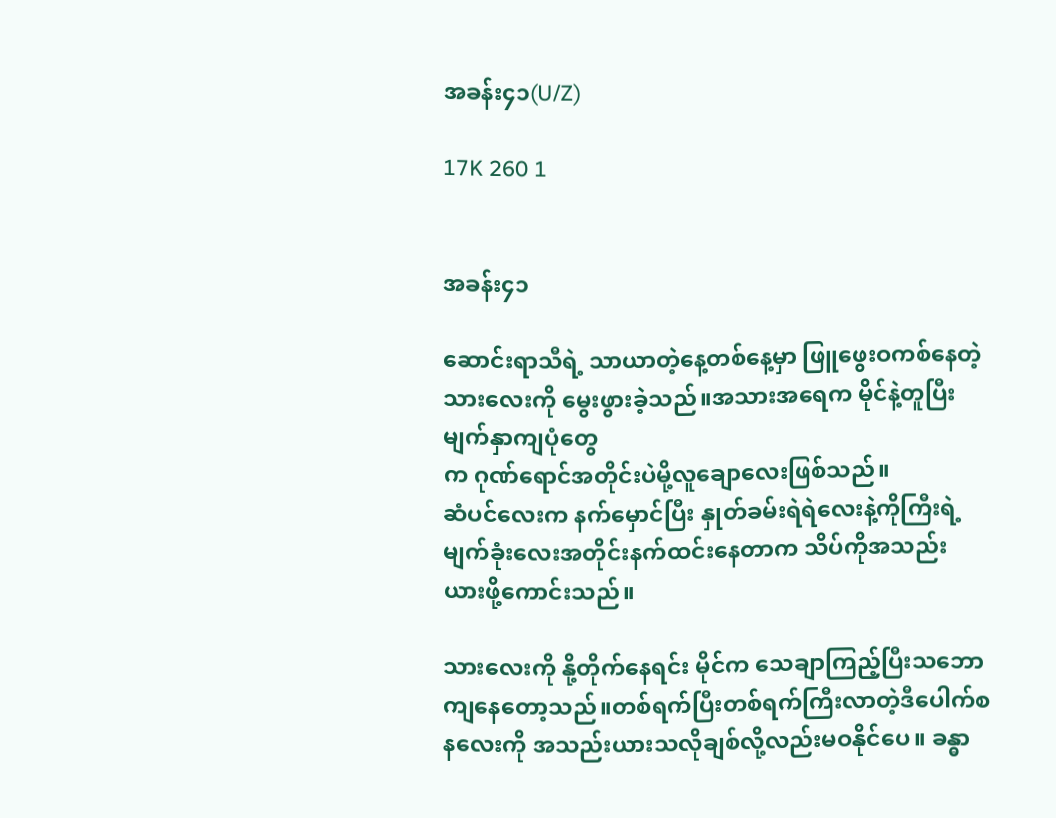အခန်း၄၁(U/Z)

17K 260 1


အခန်း၄၁

ဆောင်းရာသီရဲ့ သာယာတဲ့နေ့တစ်နေ့မှာ ဖြူဖွေးဝကစ်နေတဲ့ သားလေးကို မွေးဖွားခဲ့သည်။အသားအရေက မိုင်နဲ့တူပြီး မျက်နှာကျပုံတွေ
က ဂုဏ်ရောင်အတိုင်းပဲမို့လူချောလေးဖြစ်သည်။
ဆံပင်လေးက နက်မှောင်ပြီး နှုတ်ခမ်းရဲရဲလေးနဲ့ကိုကြီးရဲ့မျက်ခုံးလေးအတိုင်းနက်ထင်းနေတာက သိပ်ကိုအသည်း ယားဖို့ကောင်းသည်။

သားလေးကို နို့တိုက်နေရင်း မိုင်က သေချာကြည့်ပြီးသဘောကျနေတော့သည်။တစ်ရက်ပြီးတစ်ရက်ကြီးလာတဲ့ဒီပေါက်စနလေးကို အသည်းယားသလိုချစ်လို့လည်းမဝနိုင်ပေ။ ခန္ဓာ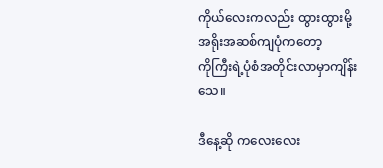ကိုယ်လေးကလည်း ထွားထွားမို့ အရိုးအဆစ်ကျပုံကတော့
ကိုကြီးရဲ့ပုံစံအတိုင်းလာမှာကျိန်းသေ။

ဒီနေ့ဆို ကလေးလေး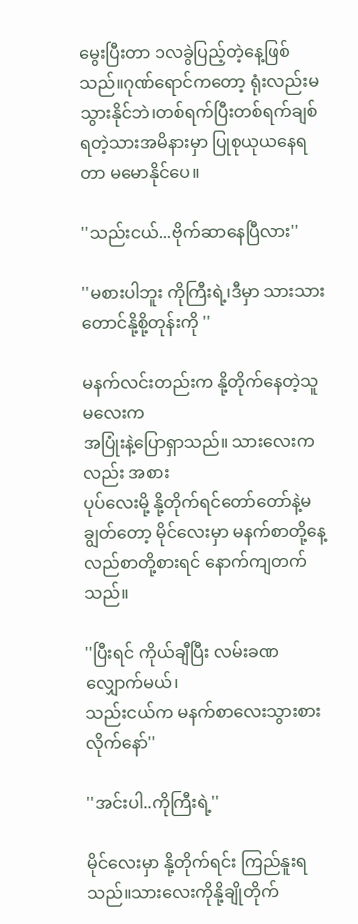မွေးပြီးတာ ၁လခွဲပြည့်တဲ့နေ့ဖြစ်သည်။ဂုဏ်ရောင်ကတော့ ရုံးလည်းမသွားနိုင်ဘဲ၊တစ်ရက်ပြီးတစ်ရက်ချစ်ရတဲ့သားအမိနားမှာ ပြုစုယုယနေရတာ မမောနိုင်ပေ။

''သည်းငယ်...ဗိုက်ဆာနေပြီလား''

''မစားပါဘူး ကိုကြီးရဲ့၊ဒီမှာ သားသားတောင်နို့စို့တုန်းကို ''

မနက်လင်းတည်းက နို့တိုက်နေတဲ့သူမလေးက
အပြုံးနဲ့ပြောရှာသည်။ သားလေးကလည်း အစား
ပုပ်လေးမို့ နို့တိုက်ရင်တော်တော်နဲ့မချွတ်တော့ မိုင်လေးမှာ မနက်စာတို့နေ့လည်စာတို့စားရင် နောက်ကျတက်သည်။

''ပြီးရင် ကိုယ်ချီပြီး လမ်းခဏလျှောက်မယ်၊
သည်းငယ်က မနက်စာလေးသွားစားလိုက်နော်''

''အင်းပါ..ကိုကြီးရဲ့''

မိုင်လေးမှာ နို့တိုက်ရင်း ကြည်နူးရသည်။သားလေးကိုနို့ချိုတိုက်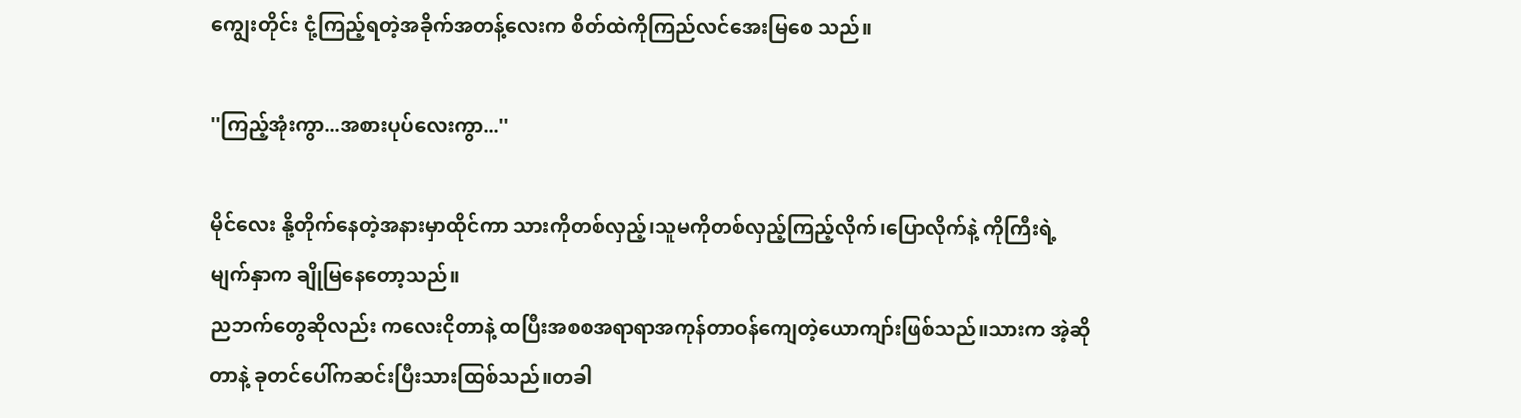ကျွေးတိုင်း ငုံ့ကြည့်ရတဲ့အခိုက်အတန့်လေးက စိတ်ထဲကိုကြည်လင်အေးမြစေ သည်။

''ကြည့်အုံးကွာ...အစားပုပ်လေးကွာ...''

မိုင်လေး နို့တိုက်နေတဲ့အနားမှာထိုင်ကာ သားကိုတစ်လှည့်၊သူမကိုတစ်လှည့်ကြည့်လိုက်၊ပြောလိုက်နဲ့ ကိုကြီးရဲ့မျက်နှာက ချိုမြနေတော့သည်။
ညဘက်တွေဆိုလည်း ကလေးငိုတာနဲ့ ထပြီးအစစအရာရာအကုန်တာဝန်ကျေတဲ့ယောကျာ်းဖြစ်သည်။သားက အဲ့ဆိုတာနဲ့ ခုတင်ပေါ်ကဆင်းပြီးသားထြစ်သည်။တခါ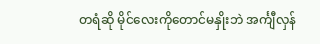တရံဆို မိုင်လေးကိုတောင်မနှိုးဘဲ အင်္ကျီလှန်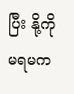ပြီး နို့ကိုမရမက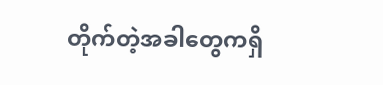တိုက်တဲ့အခါတွေကရှိ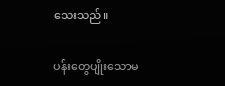သေးသည်။

ပန်းတွေပျိုးသောမ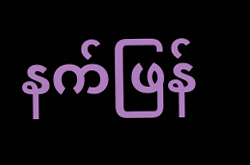နက်ဖြန်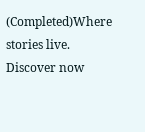(Completed)Where stories live. Discover now